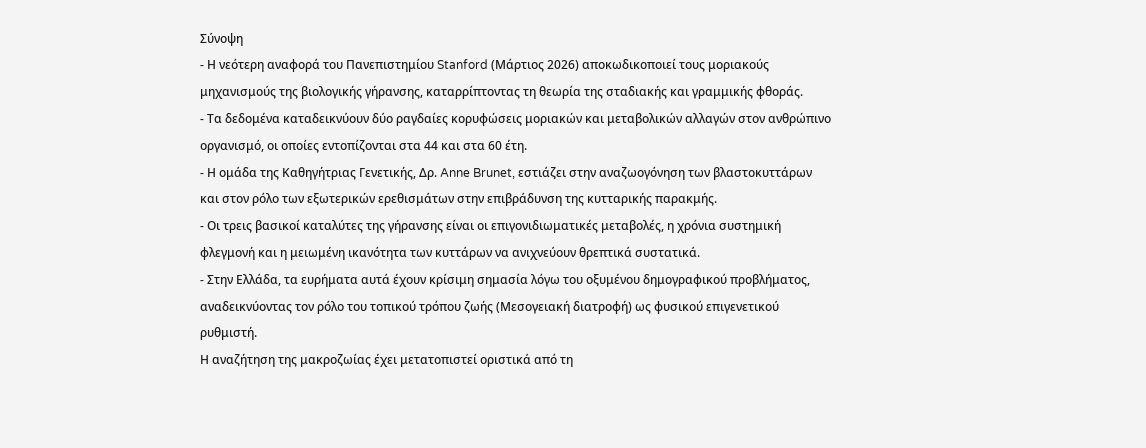Σύνοψη
- Η νεότερη αναφορά του Πανεπιστημίου Stanford (Μάρτιος 2026) αποκωδικοποιεί τους μοριακούς μηχανισμούς της βιολογικής γήρανσης, καταρρίπτοντας τη θεωρία της σταδιακής και γραμμικής φθοράς.
- Τα δεδομένα καταδεικνύουν δύο ραγδαίες κορυφώσεις μοριακών και μεταβολικών αλλαγών στον ανθρώπινο οργανισμό, οι οποίες εντοπίζονται στα 44 και στα 60 έτη.
- Η ομάδα της Καθηγήτριας Γενετικής, Δρ. Anne Brunet, εστιάζει στην αναζωογόνηση των βλαστοκυττάρων και στον ρόλο των εξωτερικών ερεθισμάτων στην επιβράδυνση της κυτταρικής παρακμής.
- Οι τρεις βασικοί καταλύτες της γήρανσης είναι οι επιγονιδιωματικές μεταβολές, η χρόνια συστημική φλεγμονή και η μειωμένη ικανότητα των κυττάρων να ανιχνεύουν θρεπτικά συστατικά.
- Στην Ελλάδα, τα ευρήματα αυτά έχουν κρίσιμη σημασία λόγω του οξυμένου δημογραφικού προβλήματος, αναδεικνύοντας τον ρόλο του τοπικού τρόπου ζωής (Μεσογειακή διατροφή) ως φυσικού επιγενετικού ρυθμιστή.
Η αναζήτηση της μακροζωίας έχει μετατοπιστεί οριστικά από τη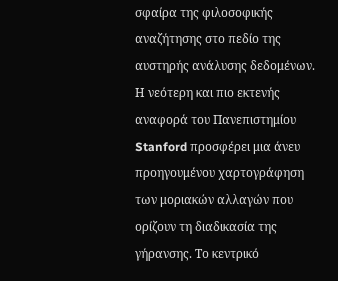σφαίρα της φιλοσοφικής αναζήτησης στο πεδίο της αυστηρής ανάλυσης δεδομένων. Η νεότερη και πιο εκτενής αναφορά του Πανεπιστημίου Stanford προσφέρει μια άνευ προηγουμένου χαρτογράφηση των μοριακών αλλαγών που ορίζουν τη διαδικασία της γήρανσης. Το κεντρικό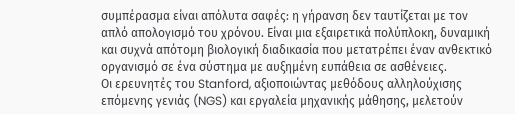συμπέρασμα είναι απόλυτα σαφές: η γήρανση δεν ταυτίζεται με τον απλό απολογισμό του χρόνου. Είναι μια εξαιρετικά πολύπλοκη, δυναμική και συχνά απότομη βιολογική διαδικασία που μετατρέπει έναν ανθεκτικό οργανισμό σε ένα σύστημα με αυξημένη ευπάθεια σε ασθένειες.
Οι ερευνητές του Stanford, αξιοποιώντας μεθόδους αλληλούχισης επόμενης γενιάς (NGS) και εργαλεία μηχανικής μάθησης, μελετούν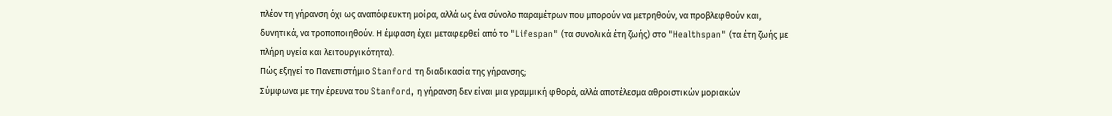πλέον τη γήρανση όχι ως αναπόφευκτη μοίρα, αλλά ως ένα σύνολο παραμέτρων που μπορούν να μετρηθούν, να προβλεφθούν και, δυνητικά, να τροποποιηθούν. Η έμφαση έχει μεταφερθεί από το "Lifespan" (τα συνολικά έτη ζωής) στο "Healthspan" (τα έτη ζωής με πλήρη υγεία και λειτουργικότητα).
Πώς εξηγεί το Πανεπιστήμιο Stanford τη διαδικασία της γήρανσης;
Σύμφωνα με την έρευνα του Stanford, η γήρανση δεν είναι μια γραμμική φθορά, αλλά αποτέλεσμα αθροιστικών μοριακών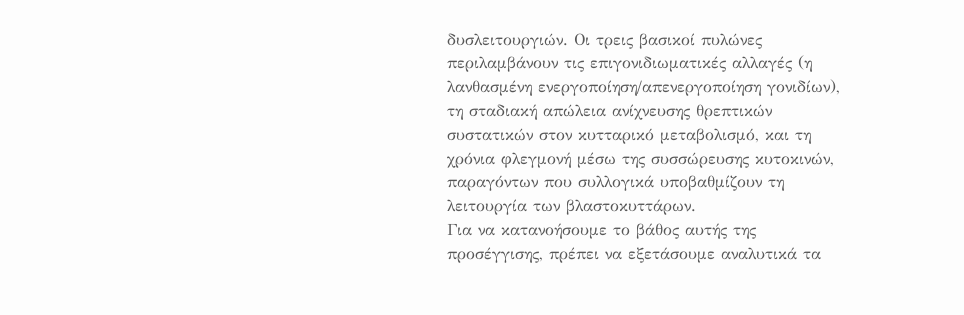δυσλειτουργιών. Οι τρεις βασικοί πυλώνες περιλαμβάνουν τις επιγονιδιωματικές αλλαγές (η λανθασμένη ενεργοποίηση/απενεργοποίηση γονιδίων), τη σταδιακή απώλεια ανίχνευσης θρεπτικών συστατικών στον κυτταρικό μεταβολισμό, και τη χρόνια φλεγμονή μέσω της συσσώρευσης κυτοκινών, παραγόντων που συλλογικά υποβαθμίζουν τη λειτουργία των βλαστοκυττάρων.
Για να κατανοήσουμε το βάθος αυτής της προσέγγισης, πρέπει να εξετάσουμε αναλυτικά τα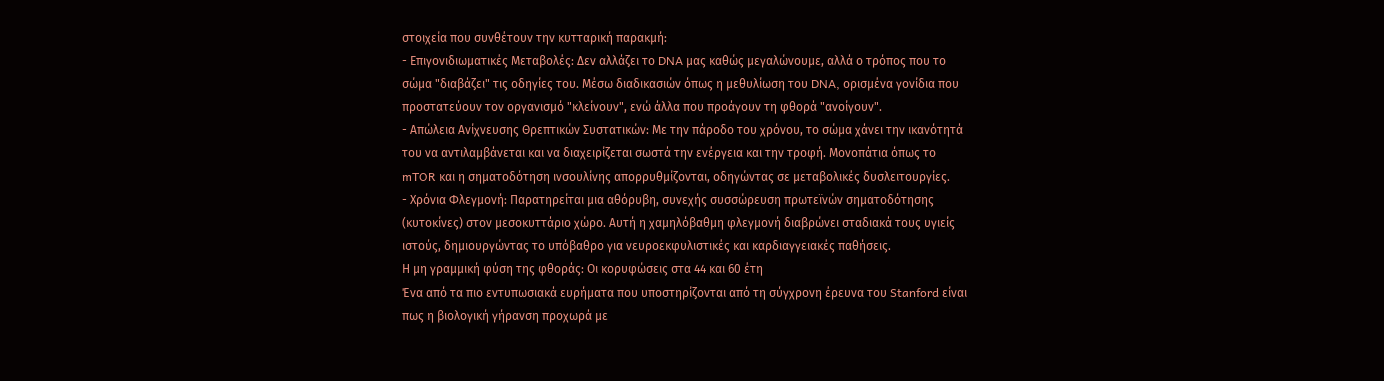στοιχεία που συνθέτουν την κυτταρική παρακμή:
- Επιγονιδιωματικές Μεταβολές: Δεν αλλάζει το DNA μας καθώς μεγαλώνουμε, αλλά ο τρόπος που το σώμα "διαβάζει" τις οδηγίες του. Μέσω διαδικασιών όπως η μεθυλίωση του DNA, ορισμένα γονίδια που προστατεύουν τον οργανισμό "κλείνουν", ενώ άλλα που προάγουν τη φθορά "ανοίγουν".
- Απώλεια Ανίχνευσης Θρεπτικών Συστατικών: Με την πάροδο του χρόνου, το σώμα χάνει την ικανότητά του να αντιλαμβάνεται και να διαχειρίζεται σωστά την ενέργεια και την τροφή. Μονοπάτια όπως το mTOR και η σηματοδότηση ινσουλίνης απορρυθμίζονται, οδηγώντας σε μεταβολικές δυσλειτουργίες.
- Χρόνια Φλεγμονή: Παρατηρείται μια αθόρυβη, συνεχής συσσώρευση πρωτεϊνών σηματοδότησης (κυτοκίνες) στον μεσοκυττάριο χώρο. Αυτή η χαμηλόβαθμη φλεγμονή διαβρώνει σταδιακά τους υγιείς ιστούς, δημιουργώντας το υπόβαθρο για νευροεκφυλιστικές και καρδιαγγειακές παθήσεις.
Η μη γραμμική φύση της φθοράς: Οι κορυφώσεις στα 44 και 60 έτη
Ένα από τα πιο εντυπωσιακά ευρήματα που υποστηρίζονται από τη σύγχρονη έρευνα του Stanford είναι πως η βιολογική γήρανση προχωρά με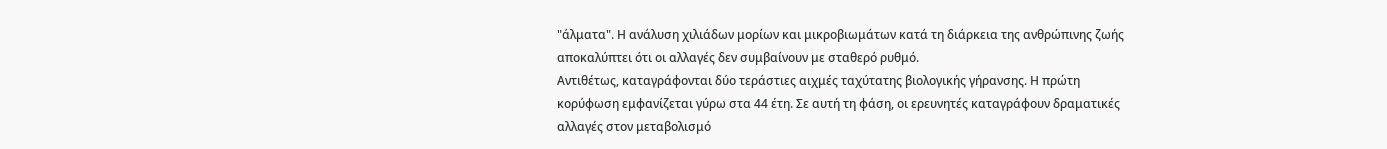"άλματα". Η ανάλυση χιλιάδων μορίων και μικροβιωμάτων κατά τη διάρκεια της ανθρώπινης ζωής αποκαλύπτει ότι οι αλλαγές δεν συμβαίνουν με σταθερό ρυθμό.
Αντιθέτως, καταγράφονται δύο τεράστιες αιχμές ταχύτατης βιολογικής γήρανσης. Η πρώτη κορύφωση εμφανίζεται γύρω στα 44 έτη. Σε αυτή τη φάση, οι ερευνητές καταγράφουν δραματικές αλλαγές στον μεταβολισμό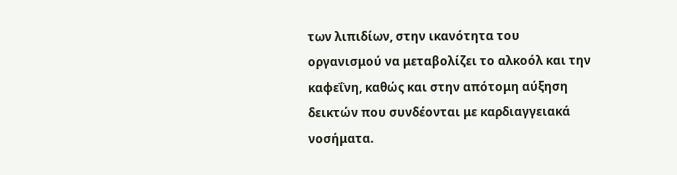των λιπιδίων, στην ικανότητα του οργανισμού να μεταβολίζει το αλκοόλ και την καφεΐνη, καθώς και στην απότομη αύξηση δεικτών που συνδέονται με καρδιαγγειακά νοσήματα.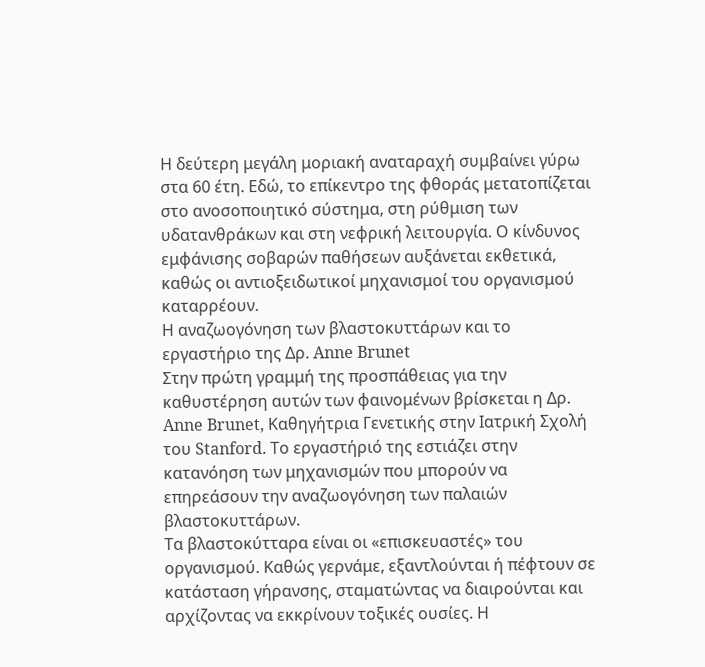Η δεύτερη μεγάλη μοριακή αναταραχή συμβαίνει γύρω στα 60 έτη. Εδώ, το επίκεντρο της φθοράς μετατοπίζεται στο ανοσοποιητικό σύστημα, στη ρύθμιση των υδατανθράκων και στη νεφρική λειτουργία. Ο κίνδυνος εμφάνισης σοβαρών παθήσεων αυξάνεται εκθετικά, καθώς οι αντιοξειδωτικοί μηχανισμοί του οργανισμού καταρρέουν.
Η αναζωογόνηση των βλαστοκυττάρων και το εργαστήριο της Δρ. Anne Brunet
Στην πρώτη γραμμή της προσπάθειας για την καθυστέρηση αυτών των φαινομένων βρίσκεται η Δρ. Anne Brunet, Καθηγήτρια Γενετικής στην Ιατρική Σχολή του Stanford. Το εργαστήριό της εστιάζει στην κατανόηση των μηχανισμών που μπορούν να επηρεάσουν την αναζωογόνηση των παλαιών βλαστοκυττάρων.
Τα βλαστοκύτταρα είναι οι «επισκευαστές» του οργανισμού. Καθώς γερνάμε, εξαντλούνται ή πέφτουν σε κατάσταση γήρανσης, σταματώντας να διαιρούνται και αρχίζοντας να εκκρίνουν τοξικές ουσίες. Η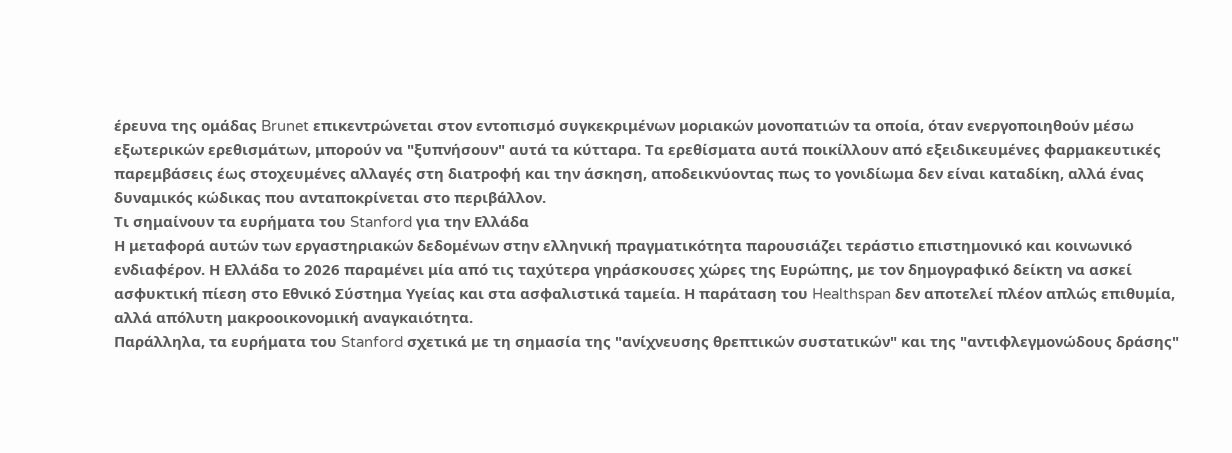έρευνα της ομάδας Brunet επικεντρώνεται στον εντοπισμό συγκεκριμένων μοριακών μονοπατιών τα οποία, όταν ενεργοποιηθούν μέσω εξωτερικών ερεθισμάτων, μπορούν να "ξυπνήσουν" αυτά τα κύτταρα. Τα ερεθίσματα αυτά ποικίλλουν από εξειδικευμένες φαρμακευτικές παρεμβάσεις έως στοχευμένες αλλαγές στη διατροφή και την άσκηση, αποδεικνύοντας πως το γονιδίωμα δεν είναι καταδίκη, αλλά ένας δυναμικός κώδικας που ανταποκρίνεται στο περιβάλλον.
Τι σημαίνουν τα ευρήματα του Stanford για την Ελλάδα
Η μεταφορά αυτών των εργαστηριακών δεδομένων στην ελληνική πραγματικότητα παρουσιάζει τεράστιο επιστημονικό και κοινωνικό ενδιαφέρον. Η Ελλάδα το 2026 παραμένει μία από τις ταχύτερα γηράσκουσες χώρες της Ευρώπης, με τον δημογραφικό δείκτη να ασκεί ασφυκτική πίεση στο Εθνικό Σύστημα Υγείας και στα ασφαλιστικά ταμεία. Η παράταση του Healthspan δεν αποτελεί πλέον απλώς επιθυμία, αλλά απόλυτη μακροοικονομική αναγκαιότητα.
Παράλληλα, τα ευρήματα του Stanford σχετικά με τη σημασία της "ανίχνευσης θρεπτικών συστατικών" και της "αντιφλεγμονώδους δράσης"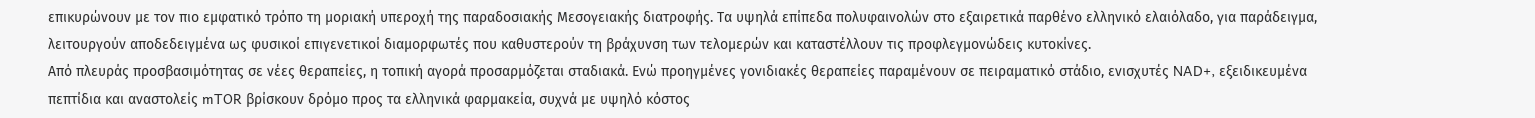επικυρώνουν με τον πιο εμφατικό τρόπο τη μοριακή υπεροχή της παραδοσιακής Μεσογειακής διατροφής. Τα υψηλά επίπεδα πολυφαινολών στο εξαιρετικά παρθένο ελληνικό ελαιόλαδο, για παράδειγμα, λειτουργούν αποδεδειγμένα ως φυσικοί επιγενετικοί διαμορφωτές που καθυστερούν τη βράχυνση των τελομερών και καταστέλλουν τις προφλεγμονώδεις κυτοκίνες.
Από πλευράς προσβασιμότητας σε νέες θεραπείες, η τοπική αγορά προσαρμόζεται σταδιακά. Ενώ προηγμένες γονιδιακές θεραπείες παραμένουν σε πειραματικό στάδιο, ενισχυτές NAD+, εξειδικευμένα πεπτίδια και αναστολείς mTOR βρίσκουν δρόμο προς τα ελληνικά φαρμακεία, συχνά με υψηλό κόστος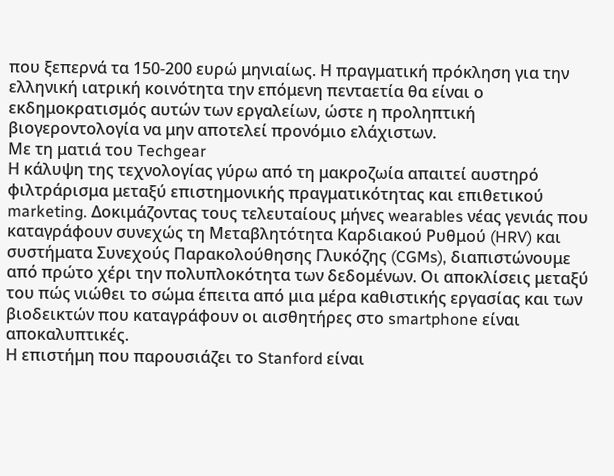που ξεπερνά τα 150-200 ευρώ μηνιαίως. Η πραγματική πρόκληση για την ελληνική ιατρική κοινότητα την επόμενη πενταετία θα είναι ο εκδημοκρατισμός αυτών των εργαλείων, ώστε η προληπτική βιογεροντολογία να μην αποτελεί προνόμιο ελάχιστων.
Με τη ματιά του Techgear
Η κάλυψη της τεχνολογίας γύρω από τη μακροζωία απαιτεί αυστηρό φιλτράρισμα μεταξύ επιστημονικής πραγματικότητας και επιθετικού marketing. Δοκιμάζοντας τους τελευταίους μήνες wearables νέας γενιάς που καταγράφουν συνεχώς τη Μεταβλητότητα Καρδιακού Ρυθμού (HRV) και συστήματα Συνεχούς Παρακολούθησης Γλυκόζης (CGMs), διαπιστώνουμε από πρώτο χέρι την πολυπλοκότητα των δεδομένων. Οι αποκλίσεις μεταξύ του πώς νιώθει το σώμα έπειτα από μια μέρα καθιστικής εργασίας και των βιοδεικτών που καταγράφουν οι αισθητήρες στο smartphone είναι αποκαλυπτικές.
Η επιστήμη που παρουσιάζει το Stanford είναι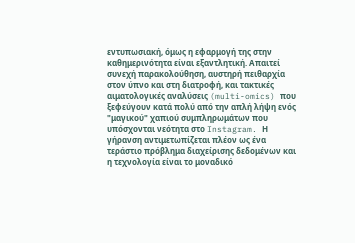εντυπωσιακή, όμως η εφαρμογή της στην καθημερινότητα είναι εξαντλητική. Απαιτεί συνεχή παρακολούθηση, αυστηρή πειθαρχία στον ύπνο και στη διατροφή, και τακτικές αιματολογικές αναλύσεις (multi-omics) που ξεφεύγουν κατά πολύ από την απλή λήψη ενός "μαγικού" χαπιού συμπληρωμάτων που υπόσχονται νεότητα στο Instagram. Η γήρανση αντιμετωπίζεται πλέον ως ένα τεράστιο πρόβλημα διαχείρισης δεδομένων και η τεχνολογία είναι το μοναδικό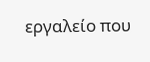εργαλείο που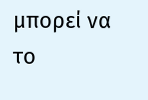μπορεί να το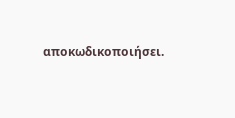αποκωδικοποιήσει.